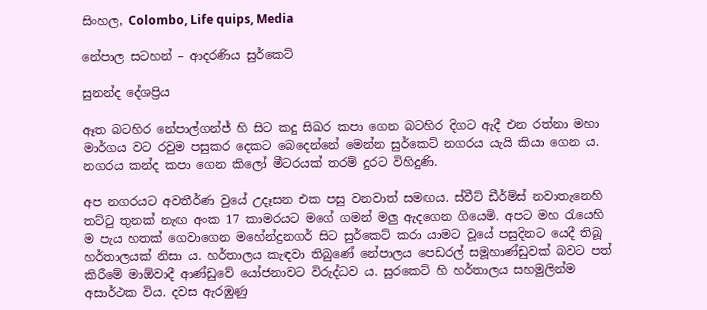සිංහල, Colombo, Life quips, Media

නේපාල සටහන් – ආදරණිය සුර්කෙට්

සුනන්ද දේශප්‍රිය

ඈත බටහිර නේපාල්ගන්ජ් හි සිට කදු සිඛර කපා ගෙන බටහිර දිගට ඇදී එන රත්නා මහා මාර්ගය වට රවුම පසුකර දෙකට බෙදෙන්නේ මෙන්න සුර්කෙට් නගරය යැයි කියා ගෙන ය. නගරය කන්ද කපා ගෙන කිලෝ මීටරයක් තරම් දුරට විහිදුණි.

අප නගරයට අවතීර්ණ වුයේ උදෑසන එක පසු වනවාත් සමඟය. ස්වීට් ඩීර්ම්ස් නවාතැනෙහි තට්ටු තුනක් නැඟ අංක 17 කාමරයට මගේ ගමන් මලු ඇදගෙන ගියෙමි. අපට මහ රැයෙහි ම පැය හතක් ගෙවාගෙන මහේන්ද්‍රනගර් සිට සුර්කෙට් කරා යාමට වූයේ පසුදිනට යෙදී තිබූ හර්තාලයක් නිසා ය. හර්තාලය කැඳවා තිබුණේ නේපාලය පෙඩරල් සමූහාණ්ඩුවක් බවට පත් කිරීමේ මාඕවාදී ආණ්ඩුවේ යෝජනාවට විරුද්ධව ය. සුරකෙට් හි හර්තාලය සහමුලින්ම අසාර්ථක විය. දවස ඇරඹුණු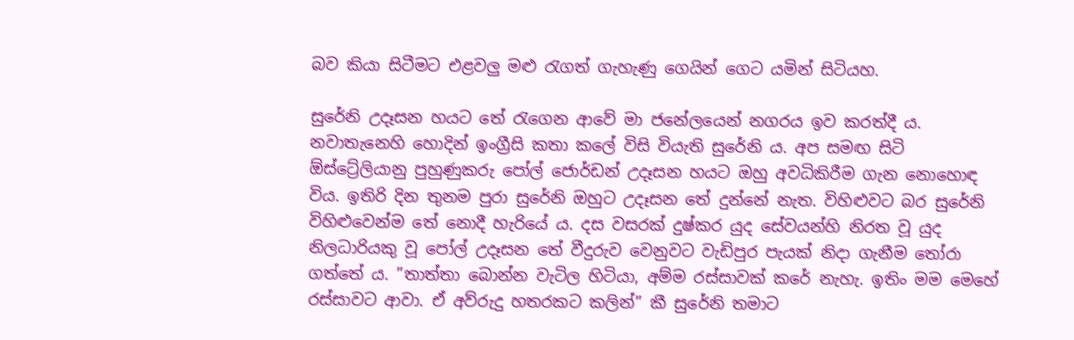බව කියා සිටීමට එළවලු මළු රැගත් ගැහැණු ගෙයින් ගෙට යමින් සිටියහ.

සුරේනි උදෑසන හයට තේ රැගෙන ආවේ මා ජනේලයෙන් නගරය ඉව කරත්දී ය. නවාතැනෙහි හොදින් ඉංග්‍රීසි කතා කලේ විසි වියැති සුරේනි ය. අප සමඟ සිටි ඕස්ට්‍රේලියානු පුහුණුකරු පෝල් ජොර්ඩන් උදෑසන හයට ඔහු අවධිකිරීම ගැන නොහොඳ විය. ඉතිරි දින තුනම පුරා සුරේනි ඔහුට උදෑසන තේ දුන්නේ නැත. විහිළුවට බර සුරේනි විහිළුවෙන්ම තේ නොදී හැරියේ ය. දස වසරක් දුෂ්කර යුද සේවයන්හි නිරත වූ යුද නිලධාරියකු වූ පෝල් උදෑසන තේ වීදුරුව වෙනුවට වැඩිපුර පැයක් නිදා ගැනීම තෝරා ගත්තේ ය. ”තාත්තා බොන්න වැටිල හිටියා, අම්ම රස්සාවක් කරේ නැහැ. ඉතිං මම මෙහේ රස්සාවට ආවා. ඒ අව්රුදු හතරකට කලින්” කී සුරේනි තමාට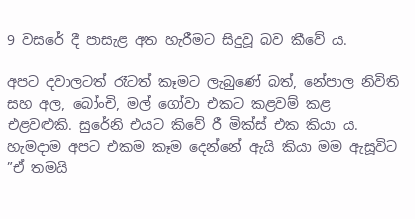9 වසරේ දී පාසැළ අත හැරීමට සිදුවූ බව කීවේ ය.

අපට දවාලටත් රෑටත් කෑමට ලැබුණේ බත්, නේපාල නිවිති සහ අල, බෝංචි, මල් ගෝවා එකට කළවම් කළ එළවළුකි. සුරේනි එයට කිවේ රී මික්ස් එක කියා ය. හැමදාම අපට එකම කෑම දෙන්නේ ඇයි කියා මම ඇසූවිට ”ඒ තමයි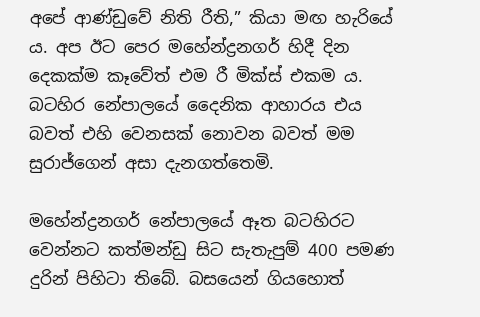අපේ ආණ්ඩුවේ නිති රීති,” කියා මඟ හැරියේ ය. අප ඊට පෙර මහේන්ද්‍රනගර් හිදී දින දෙකක්ම කෑවේත් එම රී මික්ස් එකම ය. බටහිර නේපාලයේ දෛනික ආහාරය එය බවත් එහි වෙනසක් නොවන බවත් මම සුරාජ්ගෙන් අසා දැනගත්තෙමි.

මහේන්ද්‍රනගර් නේපාලයේ ඈත බටහිරට වෙන්නට කත්මන්ඩු සිට සැතැපුම් 400 පමණ දුරින් පිහිටා තිබේ. බසයෙන් ගියහොත්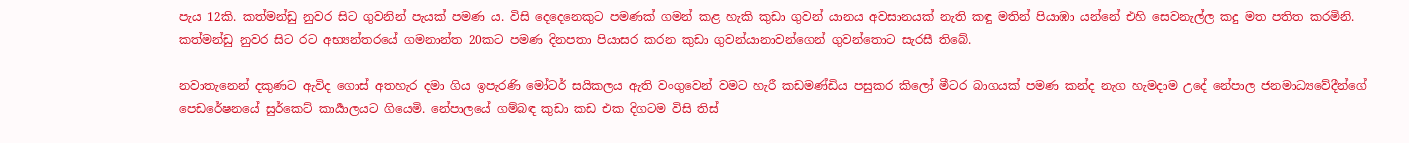පැය 12කි. කත්මන්ඩු නුවර සිට ගුවනින් පැයක් පමණ ය. විසි දෙදෙනෙකුට පමණක් ගමන් කළ හැකි කුඩා ගුවන් යානය අවසානයක් නැති කඳු මතින් පියාඹා යන්නේ එහි සෙවනැල්ල කදු මත පතිත කරමිනි. කත්මන්ඩු නුවර සිට රට අභ්‍යන්තරයේ ගමනාන්ත 20කට පමණ දිනපතා පියාසර කරන කුඩා ගුවන්යානාවන්ගෙන් ගුවන්තොට සැරසී තිබේ.

නවාතැනෙන් දකුණට ඇවිද ගොස් අතහැර දමා ගිය ඉපැරණි මෝටර් සයිකලය ඇති වංගුවෙන් වමට හැරී කඩමණ්ඩිය පසුකර කිලෝ මීටර බාගයක් පමණ කන්ද නැග හැමදාම උදේ නේපාල ජනමාධ්‍යවේදීන්ගේ පෙඩරේෂනයේ සුර්කෙට් කාර්‍යාලයට ගියෙමි. නේපාලයේ ගම්බඳ කුඩා කඩ එක දිගටම විසි තිස්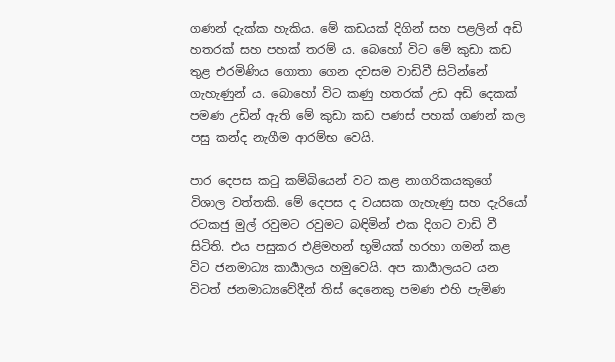ගණන් දැක්ක හැකිය. මේ කඩයක් දිගින් සහ පළලින් අඩි හතරක් සහ පහක් තරම් ය. බෙහෝ විට මේ කුඩා කඩ තුළ එරමිණිය ගොතා ගෙන දවසම වාඩිවී සිටින්නේ ගැහැණුන් ය. බොහෝ විට කණු හතරක් උඩ අඩි දෙකක් පමණ උඩින් ඇති මේ කුඩා කඩ පණස් පහක් ගණන් කල පසු කන්ද නැගීම ආරම්භ වෙයි.

පාර දෙපස කටු කම්බියෙන් වට කළ නාගරිකයකුගේ විශාල වත්තකි. මේ දෙපස ද වයසක ගැහැණු සහ දැරියෝ රටකජු මුල් රවුමට රවුමට බඳිමින් එක දිගට වාඩි වී සිටිති. එය පසුකර එළිමහන් භූමියක් හරහා ගමන් කළ විට ජනමාධ්‍ය කාර්‍යාලය හමුවෙයි. අප කාර්‍යාලයට යන විටත් ජනමාධ්‍යවේදීන් තිස් දෙනෙකු පමණ එහි පැමිණ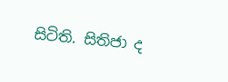සිටිති. සිතිජා ද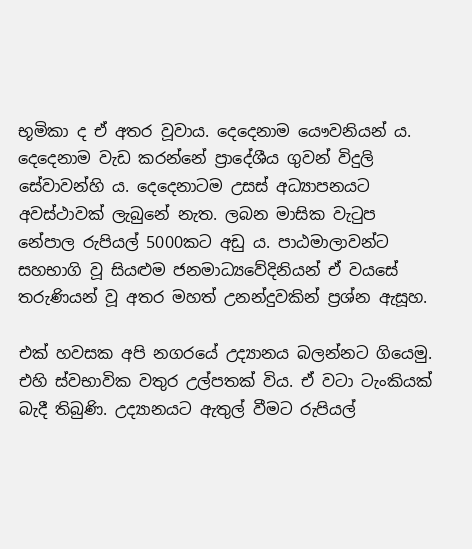භූමිකා ද ඒ අතර වූවාය. දෙදෙනාම යෞවනියන් ය. දෙදෙනාම වැඩ කරන්නේ ප්‍රාදේශීය ගුවන් විදුලි සේවාවන්හි ය. දෙදෙනාටම උසස් අධ්‍යාපනයට අවස්ථාවක් ලැබුනේ නැත. ලබන මාසික වැටුප නේපාල රුපියල් 5000කට අඩු ය. පාඨමාලාවන්ට සහභාගි වූ සියළුම ජනමාධ්‍යවේදිනියන් ඒ වයසේ තරුණියන් වූ අතර මහත් උනන්දුවකින් ප්‍රශ්න ඇසූහ.

එක් හවසක අපි නගරයේ උද්‍යානය බලන්නට ගියෙමු. එහි ස්වභාවික වතුර උල්පතක් විය. ඒ වටා ටැංකියක් බැදී තිබුණි. උද්‍යානයට ඇතුල් වීමට රුපියල්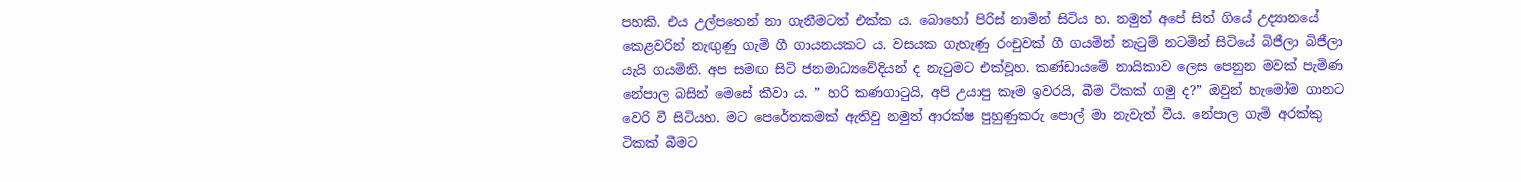පහකි. එය උල්පතෙන් නා ගැනීමටත් එක්ක ය. බොහෝ පිරිස් නාමින් සිටිය හ. නමුත් අපේ සිත් ගියේ උද්‍යානයේ කෙළවරින් නැඟුණු ගැමි ගී ගායනයකට ය. වසයක ගැහැණු රංචුවක් ගී ගයමින් නැටුම් නටමින් සිටියේ බිජීලා බිජීලා යැයි ගයමිනි. අප සමඟ සිටි ජනමාධ්‍යවේදියන් ද නැටුමට එක්වූහ. කණ්ඩායමේ නායිකාව ලෙස පෙනුන මවක් පැමිණ නේපාල බසින් මෙසේ කීවා ය. ” හරි කණගාටුයි, අපි උයාපු කෑම ඉවරයි, බීම ටිකක් ගමු ද?” ඔවුන් හැමෝම ගානට වෙරි වී සිටියහ. මට පෙරේතකමක් ඇතිවු නමුත් ආරක්ෂ පුහුණුකරු පොල් මා නැවැත් වීය. නේපාල ගැමි අරක්කු ටිකක් බීමට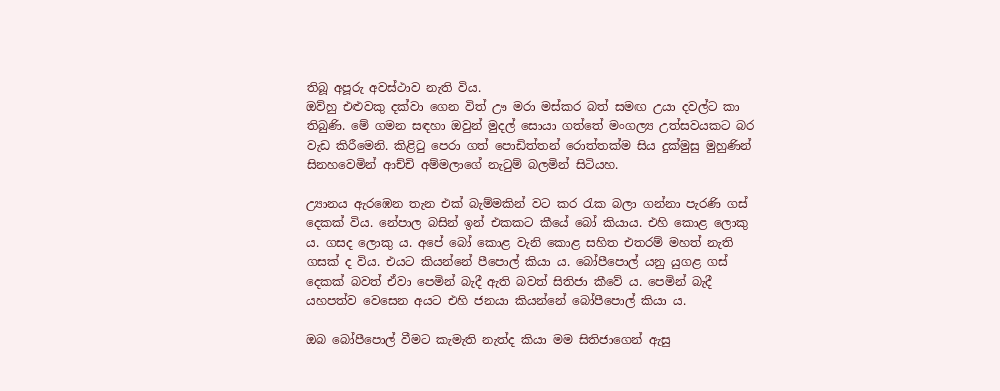තිබූ අපූරු අවස්ථාව නැති විය.
ඔව්හු එළුවකු දක්වා ගෙන විත් ඌ මරා මස්කර බත් සමඟ උයා දවල්ට කා තිබුණි. මේ ගමන සඳහා ඔවුන් මුදල් සොයා ගත්තේ මංගල්‍ය උත්සවයකට බර වැඩ කිරීමෙනි. කිළිටු පෙරා ගත් පොඩිත්තන් රොත්තක්ම සිය දුක්මුසු මුහුණින් සිනහවෙමින් ආච්චි අම්මලාගේ නැටුම් බලමින් සිටියහ.

උ්‍යානය ඇරඹෙන තැන එක් බැම්මකින් වට කර රැක බලා ගන්නා පැරණි ගස් දෙකක් විය. නේපාල බසින් ඉන් එකකට කීයේ බෝ කියාය. එහි කොළ ලොකු ය. ගසද ලොකු ය. අපේ බෝ කොළ වැනි කොළ සහිත එතරම් මහත් නැති ගසක් ද විය. එයට කියන්නේ පීපොල් කියා ය. බෝපීපොල් යනු යුගළ ගස් දෙකක් බවත් ඒවා පෙමින් බැදී ඇති බවත් සිතිජා කීවේ ය. පෙමින් බැදී යහපත්ව වෙසෙන අයට එහි ජනයා කියන්නේ බෝපීපොල් කියා ය.

ඔබ බෝපීපොල් වීමට කැමැති නැත්ද කියා මම සිතිජාගෙන් ඇසු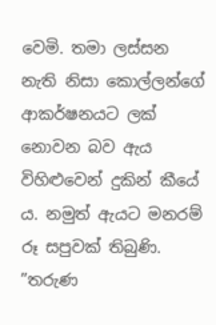වෙමි. තමා ලස්සන නැති නිසා කොල්ලන්ගේ ආකර්ෂනයට ලක් නොවන බව ඇය විහිළුවෙන් දුකින් කීයේ ය. නමුත් ඇයට මනරම් රූ සපුවක් තිබුණි. ”තරුණ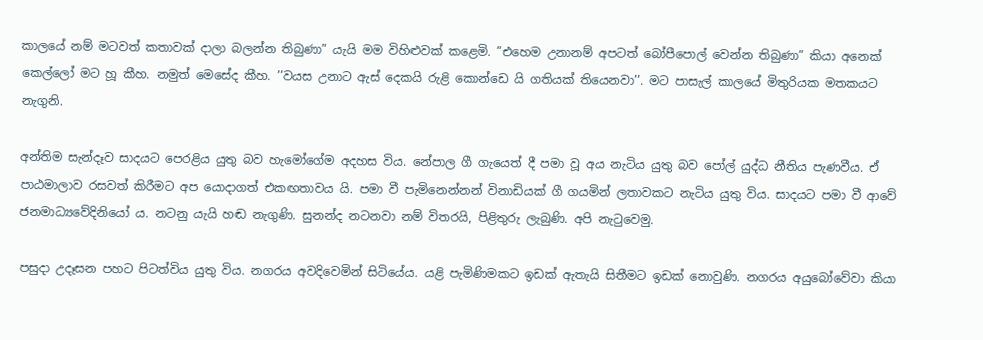කාලයේ නම් මටවත් කතාවක් දාලා බලන්න තිබුණා” යැයි මම විහිළුවක් කළෙමි. ”එහෙම උනානම් අපටත් බෝපීපොල් වෙන්න තිබුණා” කියා අනෙක් කෙල්ලෝ මට හූ කීහ. නමුත් මෙසේද කීහ. ’’වයස උනාට ඇස් දෙකයි රුළි කොන්ඩෙ යි ගතියක් තියෙනවා’’. මට පාසැල් කාලයේ මිතුරියක මතකයට නැගුනි.

අන්තිම සැන්දෑව සාදයට පෙරළිය යුතු බව හැමෝගේම අදහස විය. නේපාල ගී ගැයෙත් දී පමා වූ අය නැටිය යුතු බව පෝල් යුද්ධ නීතිය පැණවීය. ඒ පාඨමාලාව රසවත් කිරීමට අප යොදාගත් එකඟතාවය යි. පමා වී පැමිනෙන්නන් විනාඩියක් ගී ගයමින් ලතාවකට නැටිය යුතු විය. සාදයට පමා වී ආවේ ජනමාධ්‍යවේදිනියෝ ය. නටනු යැයි හඬ නැගුණි. සුනන්ද නටනවා නම් විතරයි, පිළිතුරු ලැබුණි. අපි නැටුවෙමු.

පසුදා උදෑසන පහට පිටත්විය යුතු විය. නගරය අවදිවෙමින් සිටියේය. යළි පැමිණිමකට ඉඩක් ඇතැයි සිතීමට ඉඩක් නොවුණි. නගරය අයුබෝවේවා කියා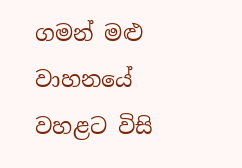ගමන් මළු වාහනයේ වහළට විසි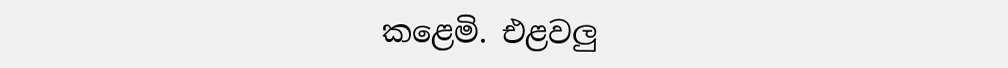කළෙමි. එළවලු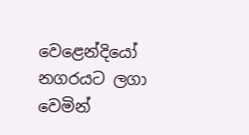වෙළෙන්දියෝ නගරයට ලගා වෙමින්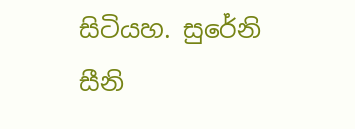සිටියහ. සුරේනි සීනි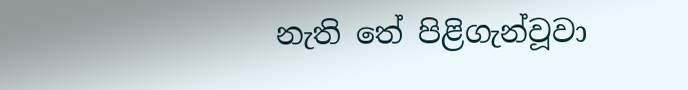නැති තේ පිළිගැන්වූවා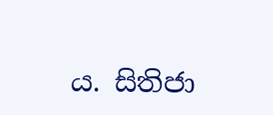ය. සිතිජා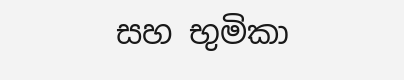සහ භුමිකා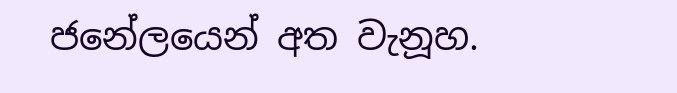ජනේලයෙන් අත වැනූහ.